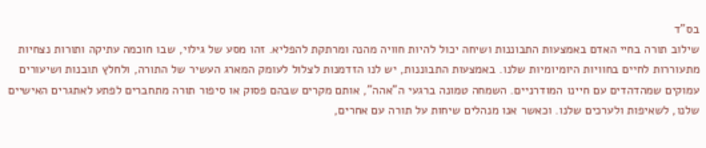בס"ד
שילוב תורה בחיי האדם באמצעות התבוננות ושיחה יכול להיות חוויה מהנה ומרתקת להפליא. זהו מסע של גילוי, שבו חוכמה עתיקה ותורות נצחיות מתעוררות לחיים בחוויות היומיומיות שלנו. באמצעות התבוננות, יש לנו הזדמנות לצלול לעומק המארג העשיר של התורה, ולחלץ תובנות ושיעורים עמוקים שמהדהדים עם חיינו המודרניים. השמחה טמונה ברגעי ה"אהה", אותם מקרים שבהם פסוק או סיפור תורה מתחברים לפתע לאתגרים האישיים שלנו, לשאיפות ולערכים שלנו. וכאשר אנו מנהלים שיחות על תורה עם אחרים,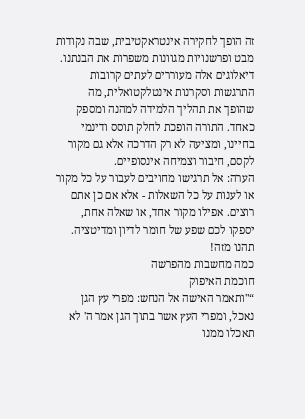זה הופך לחקירה אינטראקטיבית, שבה נקודות מבט ופרשנויות מגוונות משפרות את הבנתנו. דיאלוגים אלה מעוררים לעתים קרובות התרגשות וסקרנות אינטלקטואלית, מה שהופך את תהליך הלמידה למהנה ומספק כאחד. התורה הופכת לחלק תוסס ודינמי בחיינו, ומציעה לא רק הדרכה אלא גם מקור לקסם, חיבור וצמיחה אינסופיים.
הערה: אל תרגישו מחויבים לעבור על כל מקור או לענות על כל השאלות - אלא אם כן אתם רוצים. אפילו מקור אחד, או שאלה אחת, יספקו לכם שפע של חומר לדיון ומדיטציה. תהנו מזה!
כמה מחשבות מהפרשה
חוכמת האיפוק
“"ותאמר האישה אל הנחש: מפרי עץ הגן נאכל, ומפרי העץ אשר בתוך הגן אמר ה' לא תאכלו ממנו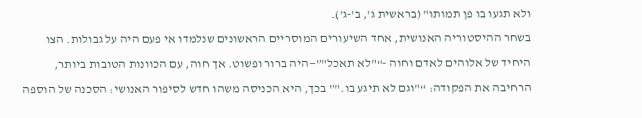ולא תגעו בו פן תמותו" (בראשית ג', ב'-ג').
בשחר ההיסטוריה האנושית, אחד השיעורים המוסריים הראשונים שנלמדו אי פעם היה על גבולות. הצו היחיד של אלוהים לאדם וחוה -“"לא תאכל"”—היה ברור ופשוט. אך חוה, עם הכוונות הטובות ביותר, הרחיבה את הפקודה: “"וגם לא תיגע בו."” בכך, היא הכניסה משהו חדש לסיפור האנושי: הסכנה של הוספה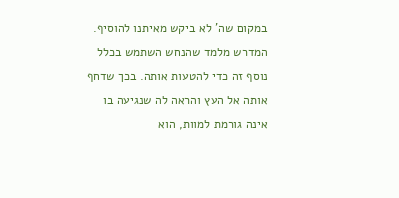במקום שה' לא ביקש מאיתנו להוסיף. המדרש מלמד שהנחש השתמש בכלל נוסף זה כדי להטעות אותה. בכך שדחף אותה אל העץ והראה לה שנגיעה בו אינה גורמת למוות, הוא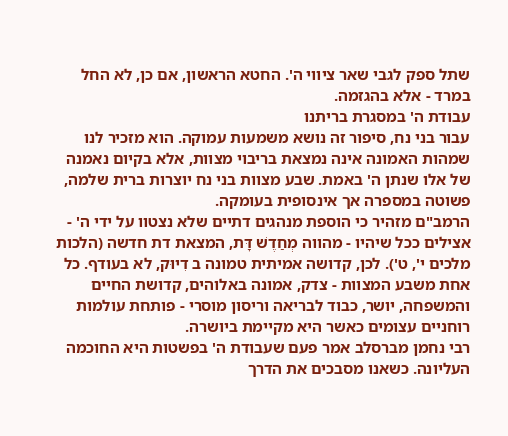שתל ספק לגבי שאר ציווי ה'. החטא הראשון, אם כן, לא החל במרד - אלא בהגזמה.
עבודת ה' במסגרת בריתנו
עבור בני נח, סיפור זה נושא משמעות עמוקה. הוא מזכיר לנו שמהות האמונה אינה נמצאת בריבוי מצוות, אלא בקיום נאמנה של אלו שנתן ה' באמת. שבע מצוות בני נח יוצרות ברית שלמה, פשוטה במספרה אך אינסופית בעומקה.
הרמב"ם מזהיר כי הוספת מנהגים דתיים שלא נצטוו על ידי ה' - אצילים ככל שיהיו - מהווה מְחַדֶשׁ דָּת, המצאת דת חדשה (הלכות מלכים י', ט'). לכן, קדושה אמיתית טמונה ב דִיוּק, לא בעודף. כל אחת משבע המצוות - צדק, אמונה באלוהים, קדושת החיים והמשפחה, יושר, כבוד לבריאה וריסון מוסרי - פותחת עולמות רוחניים עצומים כאשר היא מקיימת ביושרה.
רבי נחמן מברסלב אמר פעם שעבודת ה' בפשטות היא החוכמה העליונה. כשאנו מסבכים את הדרך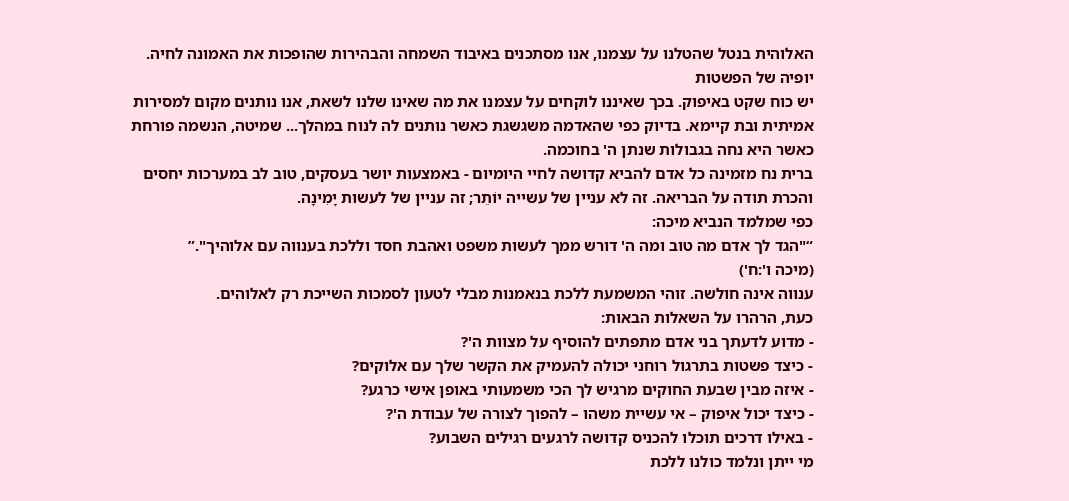האלוהית בנטל שהטלנו על עצמנו, אנו מסתכנים באיבוד השמחה והבהירות שהופכות את האמונה לחיה.
יופיה של הפשטות
יש כוח שקט באיפוק. בכך שאיננו לוקחים על עצמנו את מה שאינו שלנו לשאת, אנו נותנים מקום למסירות אמיתית ובת קיימא. בדיוק כפי שהאדמה משגשגת כאשר נותנים לה לנוח במהלך... שמיטה, הנשמה פורחת כאשר היא נחה בגבולות שנתן ה' בחוכמה.
ברית נח מזמינה כל אדם להביא קדושה לחיי היומיום - באמצעות יושר בעסקים, טוב לב במערכות יחסים והכרת תודה על הבריאה. זה לא עניין של עשייה יוֹתֵר; זה עניין של לעשות יָמִינָה.
כפי שמלמד הנביא מיכה:
“"הגד לך אדם מה טוב ומה ה' דורש ממך לעשות משפט ואהבת חסד וללכת בענווה עם אלוהיך".”
(מיכה ו':ח')
ענווה אינה חולשה. זוהי המשמעת ללכת בנאמנות מבלי לטעון לסמכות השייכת רק לאלוהים.
כעת, הרהרו על השאלות הבאות:
- מדוע לדעתך בני אדם מתפתים להוסיף על מצוות ה'?
- כיצד פשטות בתרגול רוחני יכולה להעמיק את הקשר שלך עם אלוקים?
- איזה מבין שבעת החוקים מרגיש לך הכי משמעותי באופן אישי כרגע?
- כיצד יכול איפוק – אי עשיית משהו – להפוך לצורה של עבודת ה'?
- באילו דרכים תוכלו להכניס קדושה לרגעים רגילים השבוע?
מי ייתן ונלמד כולנו ללכת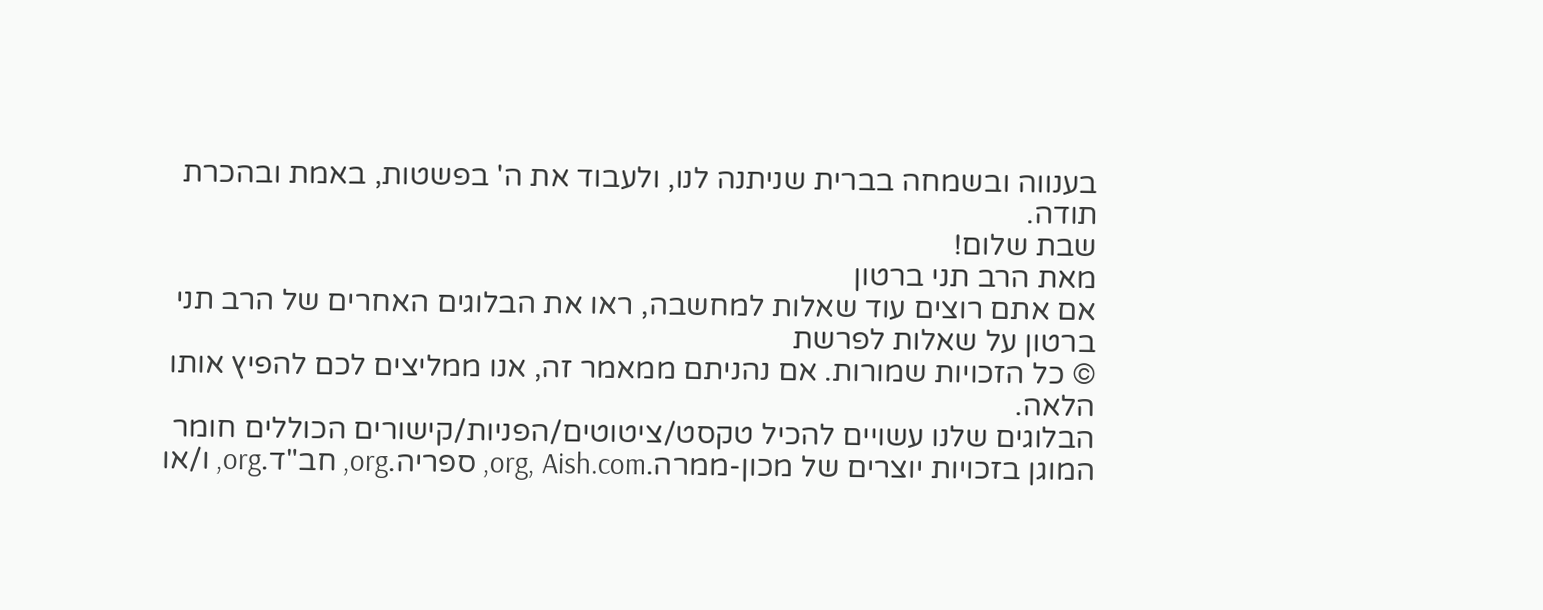בענווה ובשמחה בברית שניתנה לנו, ולעבוד את ה' בפשטות, באמת ובהכרת תודה.
שבת שלום!
מאת הרב תני ברטון
אם אתם רוצים עוד שאלות למחשבה, ראו את הבלוגים האחרים של הרב תני ברטון על שאלות לפרשת
© כל הזכויות שמורות. אם נהניתם ממאמר זה, אנו ממליצים לכם להפיץ אותו הלאה.
הבלוגים שלנו עשויים להכיל טקסט/ציטוטים/הפניות/קישורים הכוללים חומר המוגן בזכויות יוצרים של מכון-ממרה.org, Aish.com, ספריה.org, חב"ד.org, ו/או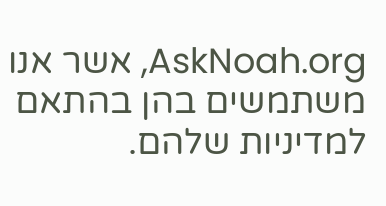AskNoah.org, אשר אנו משתמשים בהן בהתאם למדיניות שלהם.